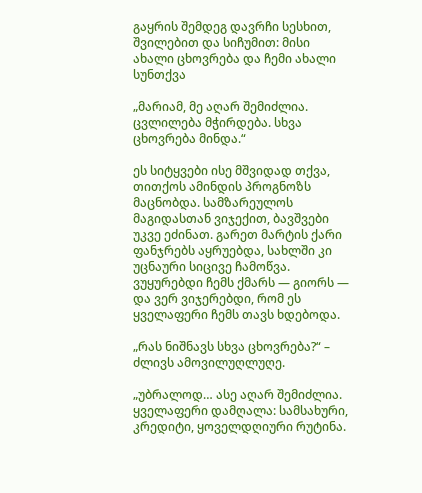გაყრის შემდეგ დავრჩი სესხით, შვილებით და სიჩუმით: მისი ახალი ცხოვრება და ჩემი ახალი სუნთქვა

„მარიამ, მე აღარ შემიძლია. ცვლილება მჭირდება. სხვა ცხოვრება მინდა.“

ეს სიტყვები ისე მშვიდად თქვა, თითქოს ამინდის პროგნოზს მაცნობდა. სამზარეულოს მაგიდასთან ვიჯექით, ბავშვები უკვე ეძინათ. გარეთ მარტის ქარი ფანჯრებს აყრუებდა, სახლში კი უცნაური სიცივე ჩამოწვა. ვუყურებდი ჩემს ქმარს — გიორს — და ვერ ვიჯერებდი, რომ ეს ყველაფერი ჩემს თავს ხდებოდა.

„რას ნიშნავს სხვა ცხოვრება?“ – ძლივს ამოვილუღლუღე.

„უბრალოდ… ასე აღარ შემიძლია. ყველაფერი დამღალა: სამსახური, კრედიტი, ყოველდღიური რუტინა.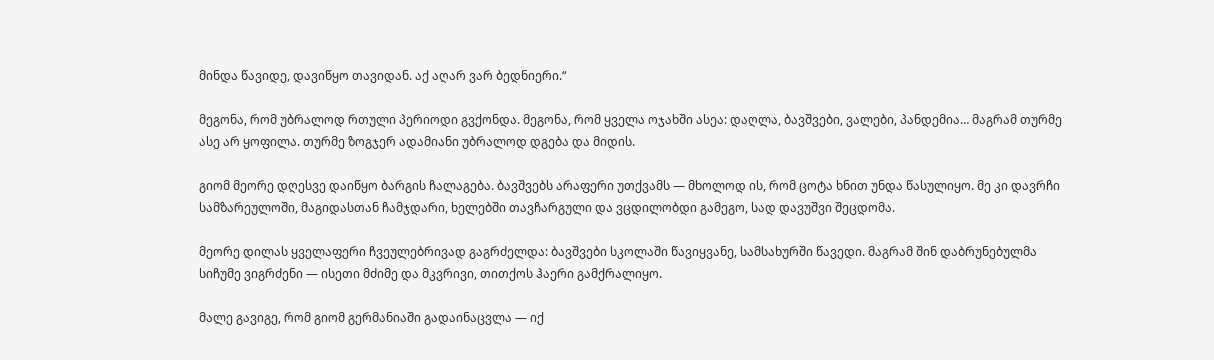მინდა წავიდე, დავიწყო თავიდან. აქ აღარ ვარ ბედნიერი.“

მეგონა, რომ უბრალოდ რთული პერიოდი გვქონდა. მეგონა, რომ ყველა ოჯახში ასეა: დაღლა, ბავშვები, ვალები, პანდემია… მაგრამ თურმე ასე არ ყოფილა. თურმე ზოგჯერ ადამიანი უბრალოდ დგება და მიდის.

გიომ მეორე დღესვე დაიწყო ბარგის ჩალაგება. ბავშვებს არაფერი უთქვამს — მხოლოდ ის, რომ ცოტა ხნით უნდა წასულიყო. მე კი დავრჩი სამზარეულოში, მაგიდასთან ჩამჯდარი, ხელებში თავჩარგული და ვცდილობდი გამეგო, სად დავუშვი შეცდომა.

მეორე დილას ყველაფერი ჩვეულებრივად გაგრძელდა: ბავშვები სკოლაში წავიყვანე, სამსახურში წავედი. მაგრამ შინ დაბრუნებულმა სიჩუმე ვიგრძენი — ისეთი მძიმე და მკვრივი, თითქოს ჰაერი გამქრალიყო.

მალე გავიგე, რომ გიომ გერმანიაში გადაინაცვლა — იქ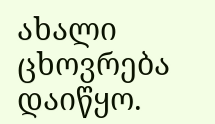ახალი ცხოვრება დაიწყო.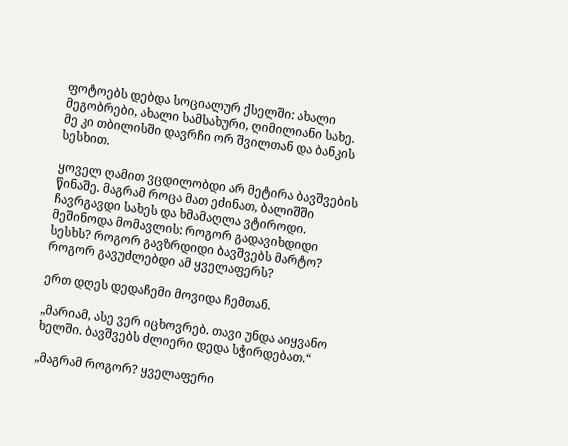ფოტოებს დებდა სოციალურ ქსელში: ახალი მეგობრები, ახალი სამსახური, ღიმილიანი სახე. მე კი თბილისში დავრჩი ორ შვილთან და ბანკის სესხით.

ყოველ ღამით ვცდილობდი არ მეტირა ბავშვების წინაშე. მაგრამ როცა მათ ეძინათ, ბალიშში ჩავრგავდი სახეს და ხმამაღლა ვტიროდი. მეშინოდა მომავლის: როგორ გადავიხდიდი სესხს? როგორ გავზრდიდი ბავშვებს მარტო? როგორ გავუძლებდი ამ ყველაფერს?

ერთ დღეს დედაჩემი მოვიდა ჩემთან.

„მარიამ, ასე ვერ იცხოვრებ. თავი უნდა აიყვანო ხელში. ბავშვებს ძლიერი დედა სჭირდებათ.“

„მაგრამ როგორ? ყველაფერი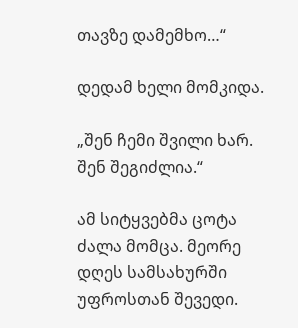თავზე დამემხო…“

დედამ ხელი მომკიდა.

„შენ ჩემი შვილი ხარ. შენ შეგიძლია.“

ამ სიტყვებმა ცოტა ძალა მომცა. მეორე დღეს სამსახურში უფროსთან შევედი.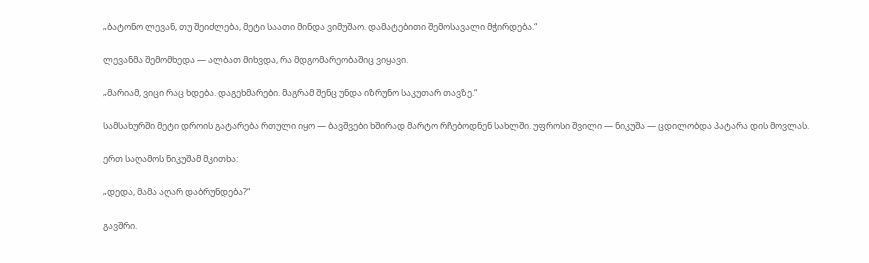„ბატონო ლევან, თუ შეიძლება, მეტი საათი მინდა ვიმუშაო. დამატებითი შემოსავალი მჭირდება.“

ლევანმა შემომხედა — ალბათ მიხვდა, რა მდგომარეობაშიც ვიყავი.

„მარიამ, ვიცი რაც ხდება. დაგეხმარები. მაგრამ შენც უნდა იზრუნო საკუთარ თავზე.“

სამსახურში მეტი დროის გატარება რთული იყო — ბავშვები ხშირად მარტო რჩებოდნენ სახლში. უფროსი შვილი — ნიკუშა — ცდილობდა პატარა დის მოვლას.

ერთ საღამოს ნიკუშამ მკითხა:

„დედა, მამა აღარ დაბრუნდება?“

გავშრი.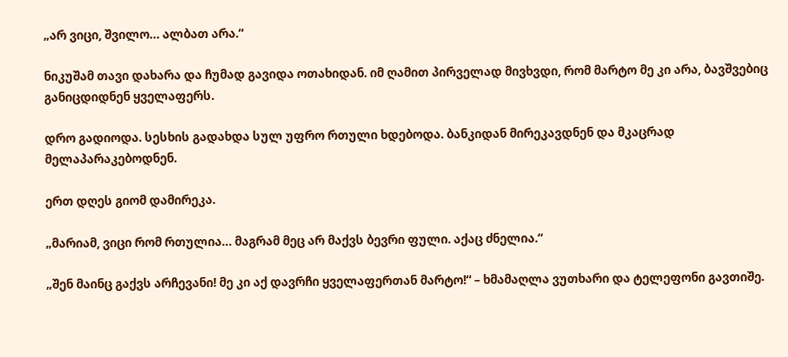„არ ვიცი, შვილო… ალბათ არა.“

ნიკუშამ თავი დახარა და ჩუმად გავიდა ოთახიდან. იმ ღამით პირველად მივხვდი, რომ მარტო მე კი არა, ბავშვებიც განიცდიდნენ ყველაფერს.

დრო გადიოდა. სესხის გადახდა სულ უფრო რთული ხდებოდა. ბანკიდან მირეკავდნენ და მკაცრად მელაპარაკებოდნენ.

ერთ დღეს გიომ დამირეკა.

„მარიამ, ვიცი რომ რთულია… მაგრამ მეც არ მაქვს ბევრი ფული. აქაც ძნელია.“

„შენ მაინც გაქვს არჩევანი! მე კი აქ დავრჩი ყველაფერთან მარტო!“ – ხმამაღლა ვუთხარი და ტელეფონი გავთიშე.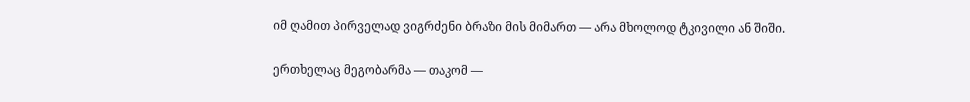იმ ღამით პირველად ვიგრძენი ბრაზი მის მიმართ — არა მხოლოდ ტკივილი ან შიში.

ერთხელაც მეგობარმა — თაკომ —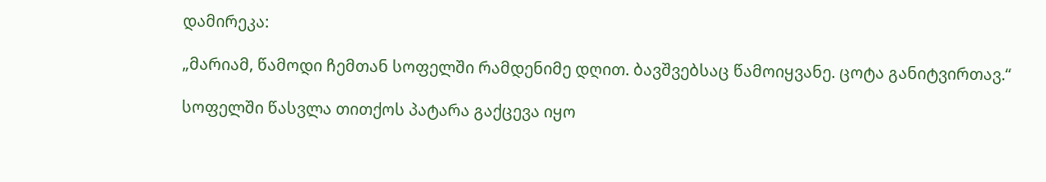დამირეკა:

„მარიამ, წამოდი ჩემთან სოფელში რამდენიმე დღით. ბავშვებსაც წამოიყვანე. ცოტა განიტვირთავ.“

სოფელში წასვლა თითქოს პატარა გაქცევა იყო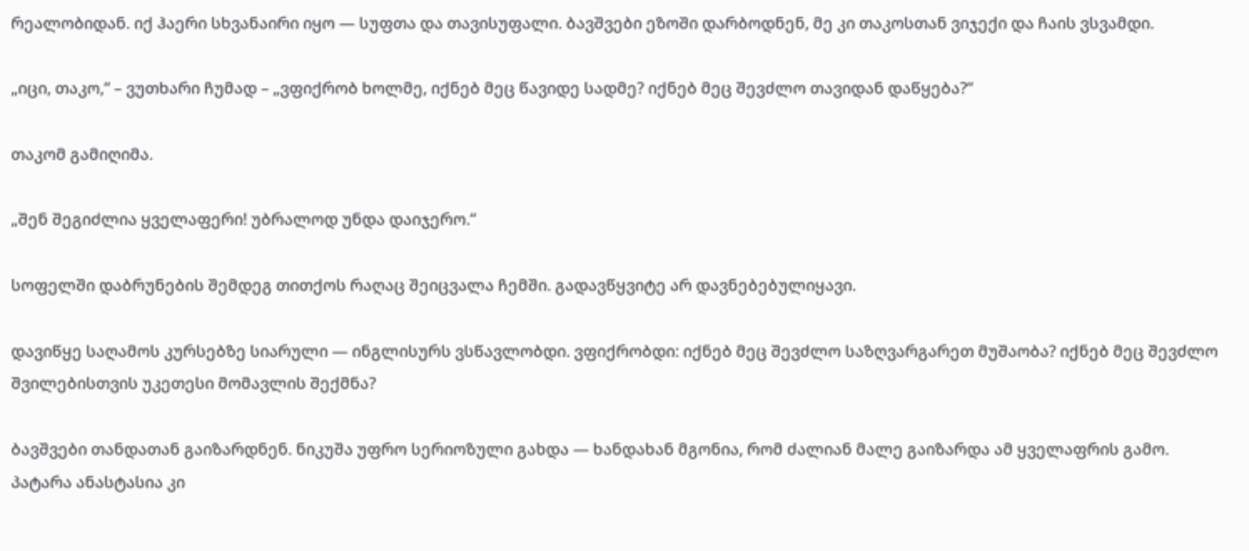რეალობიდან. იქ ჰაერი სხვანაირი იყო — სუფთა და თავისუფალი. ბავშვები ეზოში დარბოდნენ, მე კი თაკოსთან ვიჯექი და ჩაის ვსვამდი.

„იცი, თაკო,“ – ვუთხარი ჩუმად – „ვფიქრობ ხოლმე, იქნებ მეც წავიდე სადმე? იქნებ მეც შევძლო თავიდან დაწყება?“

თაკომ გამიღიმა.

„შენ შეგიძლია ყველაფერი! უბრალოდ უნდა დაიჯერო.“

სოფელში დაბრუნების შემდეგ თითქოს რაღაც შეიცვალა ჩემში. გადავწყვიტე არ დავნებებულიყავი.

დავიწყე საღამოს კურსებზე სიარული — ინგლისურს ვსწავლობდი. ვფიქრობდი: იქნებ მეც შევძლო საზღვარგარეთ მუშაობა? იქნებ მეც შევძლო შვილებისთვის უკეთესი მომავლის შექმნა?

ბავშვები თანდათან გაიზარდნენ. ნიკუშა უფრო სერიოზული გახდა — ხანდახან მგონია, რომ ძალიან მალე გაიზარდა ამ ყველაფრის გამო. პატარა ანასტასია კი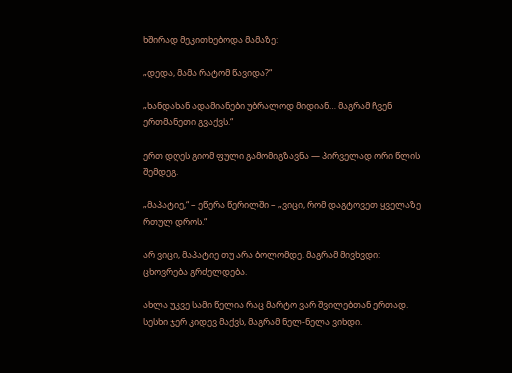ხშირად მეკითხებოდა მამაზე:

„დედა, მამა რატომ წავიდა?“

„ხანდახან ადამიანები უბრალოდ მიდიან… მაგრამ ჩვენ ერთმანეთი გვაქვს.“

ერთ დღეს გიომ ფული გამომიგზავნა — პირველად ორი წლის შემდეგ.

„მაპატიე,“ – ეწერა წერილში – „ვიცი, რომ დაგტოვეთ ყველაზე რთულ დროს.“

არ ვიცი, მაპატიე თუ არა ბოლომდე. მაგრამ მივხვდი: ცხოვრება გრძელდება.

ახლა უკვე სამი წელია რაც მარტო ვარ შვილებთან ერთად. სესხი ჯერ კიდევ მაქვს, მაგრამ ნელ-ნელა ვიხდი.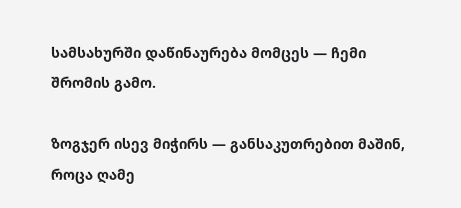სამსახურში დაწინაურება მომცეს — ჩემი შრომის გამო.

ზოგჯერ ისევ მიჭირს — განსაკუთრებით მაშინ, როცა ღამე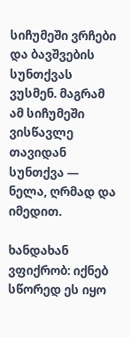სიჩუმეში ვრჩები და ბავშვების სუნთქვას ვუსმენ. მაგრამ ამ სიჩუმეში ვისწავლე თავიდან სუნთქვა — ნელა, ღრმად და იმედით.

ხანდახან ვფიქრობ: იქნებ სწორედ ეს იყო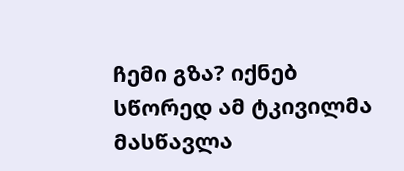ჩემი გზა? იქნებ სწორედ ამ ტკივილმა მასწავლა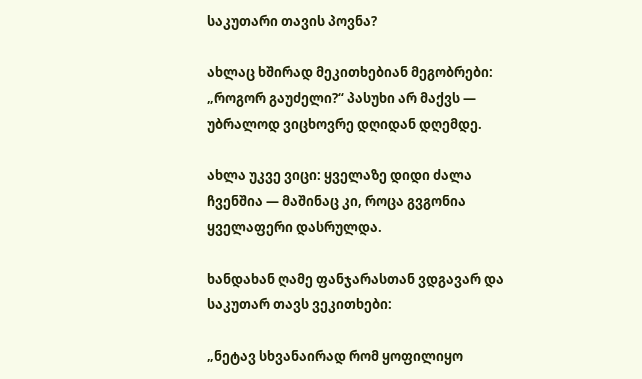საკუთარი თავის პოვნა?

ახლაც ხშირად მეკითხებიან მეგობრები: „როგორ გაუძელი?“ პასუხი არ მაქვს — უბრალოდ ვიცხოვრე დღიდან დღემდე.

ახლა უკვე ვიცი: ყველაზე დიდი ძალა ჩვენშია — მაშინაც კი, როცა გვგონია ყველაფერი დასრულდა.

ხანდახან ღამე ფანჯარასთან ვდგავარ და საკუთარ თავს ვეკითხები:

„ნეტავ სხვანაირად რომ ყოფილიყო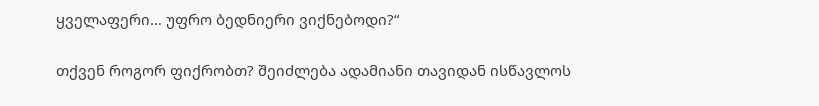ყველაფერი… უფრო ბედნიერი ვიქნებოდი?“

თქვენ როგორ ფიქრობთ? შეიძლება ადამიანი თავიდან ისწავლოს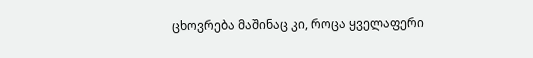ცხოვრება მაშინაც კი, როცა ყველაფერი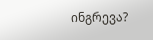ინგრევა?